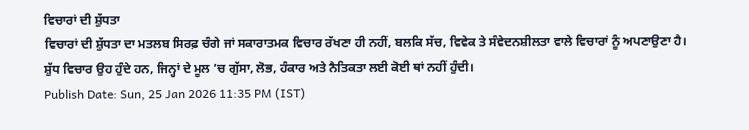ਵਿਚਾਰਾਂ ਦੀ ਸ਼ੁੱਧਤਾ
ਵਿਚਾਰਾਂ ਦੀ ਸ਼ੁੱਧਤਾ ਦਾ ਮਤਲਬ ਸਿਰਫ਼ ਚੰਗੇ ਜਾਂ ਸਕਾਰਾਤਮਕ ਵਿਚਾਰ ਰੱਖਣਾ ਹੀ ਨਹੀਂ, ਬਲਕਿ ਸੱਚ, ਵਿਵੇਕ ਤੇ ਸੰਵੇਦਨਸ਼ੀਲਤਾ ਵਾਲੇ ਵਿਚਾਰਾਂ ਨੂੰ ਅਪਣਾਉਣਾ ਹੈ। ਸ਼ੁੱਧ ਵਿਚਾਰ ਉਹ ਹੁੰਦੇ ਹਨ, ਜਿਨ੍ਹਾਂ ਦੇ ਮੂਲ ’ਚ ਗੁੱਸਾ, ਲੋਭ, ਹੰਕਾਰ ਅਤੇ ਨੈਤਿਕਤਾ ਲਈ ਕੋਈ ਥਾਂ ਨਹੀਂ ਹੁੰਦੀ।
Publish Date: Sun, 25 Jan 2026 11:35 PM (IST)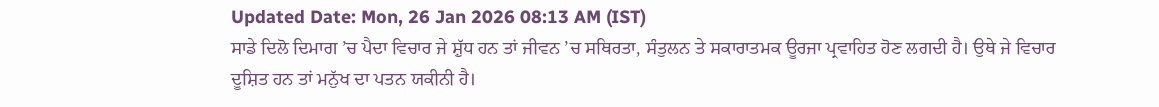Updated Date: Mon, 26 Jan 2026 08:13 AM (IST)
ਸਾਡੇ ਦਿਲੋ ਦਿਮਾਗ ’ਚ ਪੈਦਾ ਵਿਚਾਰ ਜੇ ਸ਼ੁੱਧ ਹਨ ਤਾਂ ਜੀਵਨ ’ਚ ਸਥਿਰਤਾ, ਸੰਤੁਲਨ ਤੇ ਸਕਾਰਾਤਮਕ ਊਰਜਾ ਪ੍ਰਵਾਹਿਤ ਹੋਣ ਲਗਦੀ ਹੈ। ਉਥੇ ਜੇ ਵਿਚਾਰ ਦੂਸ਼ਿਤ ਹਨ ਤਾਂ ਮਨੁੱਖ ਦਾ ਪਤਨ ਯਕੀਨੀ ਹੈ।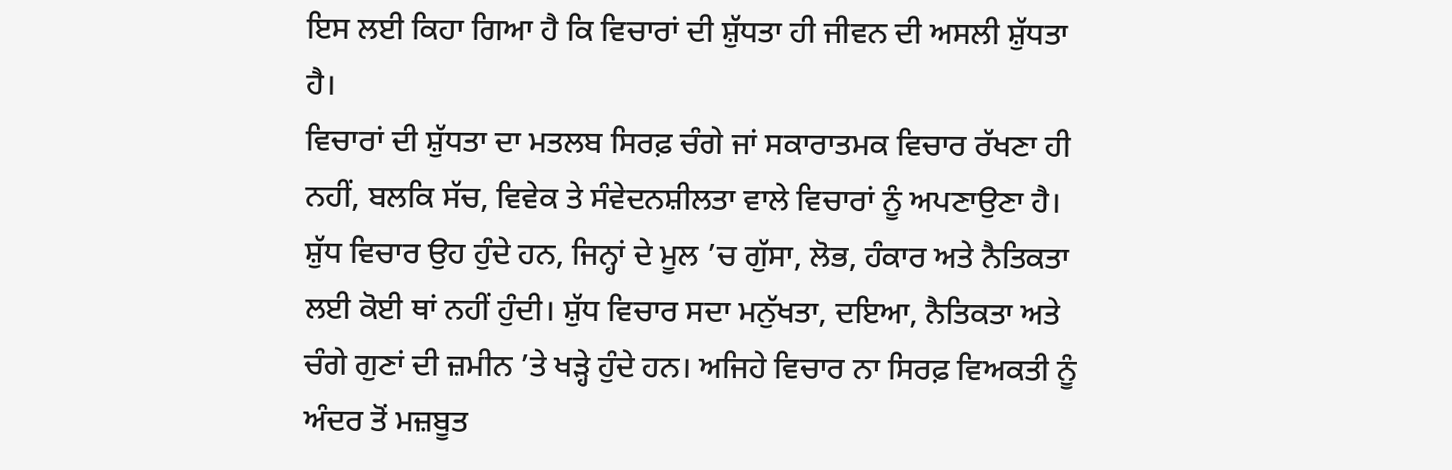ਇਸ ਲਈ ਕਿਹਾ ਗਿਆ ਹੈ ਕਿ ਵਿਚਾਰਾਂ ਦੀ ਸ਼ੁੱਧਤਾ ਹੀ ਜੀਵਨ ਦੀ ਅਸਲੀ ਸ਼ੁੱਧਤਾ ਹੈ।
ਵਿਚਾਰਾਂ ਦੀ ਸ਼ੁੱਧਤਾ ਦਾ ਮਤਲਬ ਸਿਰਫ਼ ਚੰਗੇ ਜਾਂ ਸਕਾਰਾਤਮਕ ਵਿਚਾਰ ਰੱਖਣਾ ਹੀ ਨਹੀਂ, ਬਲਕਿ ਸੱਚ, ਵਿਵੇਕ ਤੇ ਸੰਵੇਦਨਸ਼ੀਲਤਾ ਵਾਲੇ ਵਿਚਾਰਾਂ ਨੂੰ ਅਪਣਾਉਣਾ ਹੈ। ਸ਼ੁੱਧ ਵਿਚਾਰ ਉਹ ਹੁੰਦੇ ਹਨ, ਜਿਨ੍ਹਾਂ ਦੇ ਮੂਲ ’ਚ ਗੁੱਸਾ, ਲੋਭ, ਹੰਕਾਰ ਅਤੇ ਨੈਤਿਕਤਾ ਲਈ ਕੋਈ ਥਾਂ ਨਹੀਂ ਹੁੰਦੀ। ਸ਼ੁੱਧ ਵਿਚਾਰ ਸਦਾ ਮਨੁੱਖਤਾ, ਦਇਆ, ਨੈਤਿਕਤਾ ਅਤੇ ਚੰਗੇ ਗੁਣਾਂ ਦੀ ਜ਼ਮੀਨ ’ਤੇ ਖੜ੍ਹੇ ਹੁੰਦੇ ਹਨ। ਅਜਿਹੇ ਵਿਚਾਰ ਨਾ ਸਿਰਫ਼ ਵਿਅਕਤੀ ਨੂੰ ਅੰਦਰ ਤੋਂ ਮਜ਼ਬੂਤ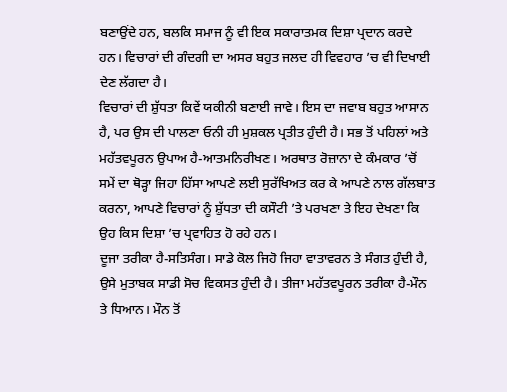ਬਣਾਉਂਦੇ ਹਨ, ਬਲਕਿ ਸਮਾਜ ਨੂੰ ਵੀ ਇਕ ਸਕਾਰਾਤਮਕ ਦਿਸ਼ਾ ਪ੍ਰਦਾਨ ਕਰਦੇ ਹਨ। ਵਿਚਾਰਾਂ ਦੀ ਗੰਦਗੀ ਦਾ ਅਸਰ ਬਹੁਤ ਜਲਦ ਹੀ ਵਿਵਹਾਰ ’ਚ ਵੀ ਦਿਖਾਈ ਦੇਣ ਲੱਗਦਾ ਹੈ।
ਵਿਚਾਰਾਂ ਦੀ ਸ਼ੁੱਧਤਾ ਕਿਵੇਂ ਯਕੀਨੀ ਬਣਾਈ ਜਾਵੇ। ਇਸ ਦਾ ਜਵਾਬ ਬਹੁਤ ਆਸਾਨ ਹੈ, ਪਰ ਉਸ ਦੀ ਪਾਲਣਾ ਓਨੀ ਹੀ ਮੁਸ਼ਕਲ ਪ੍ਰਤੀਤ ਹੁੰਦੀ ਹੈ। ਸਭ ਤੋਂ ਪਹਿਲਾਂ ਅਤੇ ਮਹੱਤਵਪੂਰਨ ਉਪਾਅ ਹੈ-ਆਤਮਨਿਰੀਖਣ। ਅਰਥਾਤ ਰੋਜ਼ਾਨਾ ਦੇ ਕੰਮਕਾਰ ’ਚੋਂ ਸਮੇਂ ਦਾ ਥੋੜ੍ਹਾ ਜਿਹਾ ਹਿੱਸਾ ਆਪਣੇ ਲਈ ਸੁਰੱਖਿਅਤ ਕਰ ਕੇ ਆਪਣੇ ਨਾਲ ਗੱਲਬਾਤ ਕਰਨਾ, ਆਪਣੇ ਵਿਚਾਰਾਂ ਨੂੰ ਸ਼ੁੱਧਤਾ ਦੀ ਕਸੌਟੀ ’ਤੇ ਪਰਖਣਾ ਤੇ ਇਹ ਦੇਖਣਾ ਕਿ ਉਹ ਕਿਸ ਦਿਸ਼ਾ ’ਚ ਪ੍ਰਵਾਹਿਤ ਹੋ ਰਹੇ ਹਨ।
ਦੂਜਾ ਤਰੀਕਾ ਹੈ-ਸਤਿਸੰਗ। ਸਾਡੇ ਕੋਲ ਜਿਹੋ ਜਿਹਾ ਵਾਤਾਵਰਨ ਤੇ ਸੰਗਤ ਹੁੰਦੀ ਹੈ, ਉਸੇ ਮੁਤਾਬਕ ਸਾਡੀ ਸੋਚ ਵਿਕਸਤ ਹੁੰਦੀ ਹੈ। ਤੀਜਾ ਮਹੱਤਵਪੂਰਨ ਤਰੀਕਾ ਹੈ-ਮੌਨ ਤੇ ਧਿਆਨ। ਮੌਨ ਤੋਂ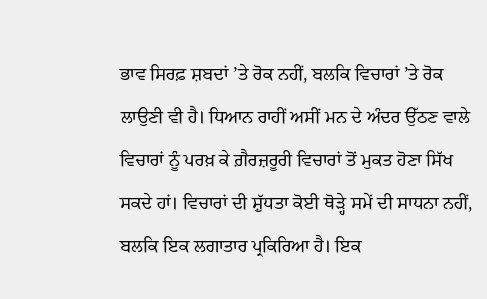ਭਾਵ ਸਿਰਫ਼ ਸ਼ਬਦਾਂ ’ਤੇ ਰੋਕ ਨਹੀਂ, ਬਲਕਿ ਵਿਚਾਰਾਂ ’ਤੇ ਰੋਕ ਲਾਉਣੀ ਵੀ ਹੈ। ਧਿਆਨ ਰਾਹੀਂ ਅਸੀਂ ਮਨ ਦੇ ਅੰਦਰ ਉੱਠਣ ਵਾਲੇ ਵਿਚਾਰਾਂ ਨੂੰ ਪਰਖ਼ ਕੇ ਗ਼ੈਰਜ਼ਰੂਰੀ ਵਿਚਾਰਾਂ ਤੋਂ ਮੁਕਤ ਹੋਣਾ ਸਿੱਖ ਸਕਦੇ ਹਾਂ। ਵਿਚਾਰਾਂ ਦੀ ਸ਼ੁੱਧਤਾ ਕੋਈ ਥੋੜ੍ਹੇ ਸਮੇਂ ਦੀ ਸਾਧਨਾ ਨਹੀਂ, ਬਲਕਿ ਇਕ ਲਗਾਤਾਰ ਪ੍ਰਕਿਰਿਆ ਹੈ। ਇਕ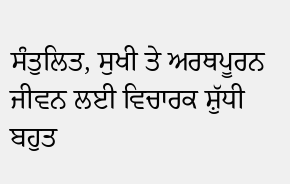ਸੰਤੁਲਿਤ, ਸੁਖੀ ਤੇ ਅਰਥਪੂਰਨ ਜੀਵਨ ਲਈ ਵਿਚਾਰਕ ਸ਼ੁੱਧੀ ਬਹੁਤ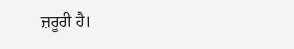ਜ਼ਰੂਰੀ ਹੈ।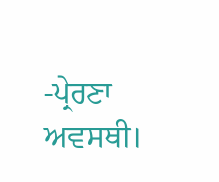-ਪ੍ਰੇਰਣਾ ਅਵਸਥੀ।